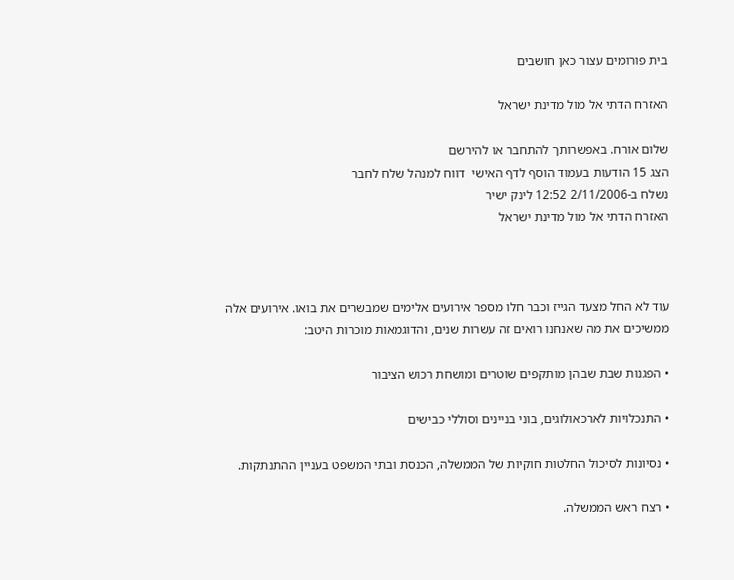בית פורומים עצור כאן חושבים

האזרח הדתי אל מול מדינת ישראל

שלום אורח. באפשרותך להתחבר או להירשם
הצג 15 הודעות בעמוד הוסף לדף האישי  דווח למנהל שלח לחבר
נשלח ב-2/11/2006 12:52 לינק ישיר
האזרח הדתי אל מול מדינת ישראל



עוד לא החל מצעד הגייז וכבר חלו מספר אירועים אלימים שמבשרים את בואו. אירועים אלה ממשיכים את מה שאנחנו רואים זה עשרות שנים, והדוגמאות מוכרות היטב:

• הפגנות שבת שבהן מותקפים שוטרים ומושחת רכוש הציבור

• התנכלויות לארכאולוגים, בוני בניינים וסוללי כבישים

• נסיונות לסיכול החלטות חוקיות של הממשלה, הכנסת ובתי המשפט בעניין ההתנתקות.

• רצח ראש הממשלה.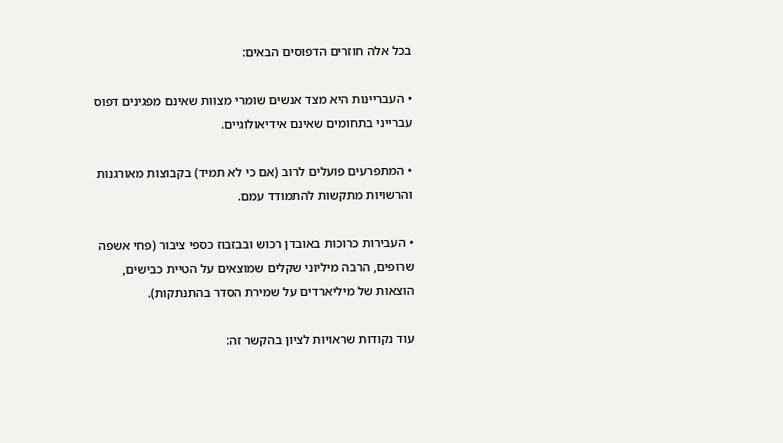בכל אלה חוזרים הדפוסים הבאים:

• העבריינות היא מצד אנשים שומרי מצוות שאינם מפגינים דפוס עברייני בתחומים שאינם אידיאולוגיים.

• המתפרעים פועלים לרוב (אם כי לא תמיד) בקבוצות מאורגנות והרשויות מתקשות להתמודד עמם.

• העבירות כרוכות באובדן רכוש ובבזבוז כספי ציבור (פחי אשפה שרופים, הרבה מיליוני שקלים שמוצאים על הטיית כבישים, הוצאות של מיליארדים על שמירת הסדר בהתנתקות).

עוד נקודות שראויות לציון בהקשר זה: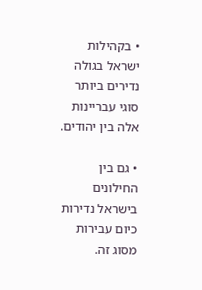• בקהילות ישראל בגולה נדירים ביותר סוגי עבריינות אלה בין יהודים.

• גם בין החילונים בישראל נדירות כיום עבירות מסוג זה.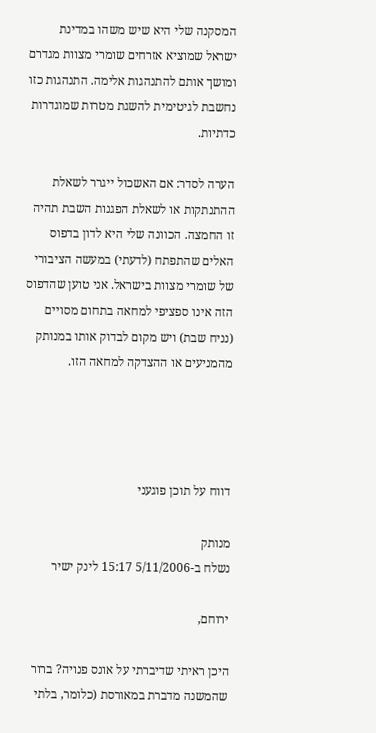המסקנה שלי היא שיש משהו במדינת ישראל שמוציא אזרחים שומרי מצוות מגדרם ומושך אותם להתנהגות אלימה. התנהגות כזו נחשבת לגיטימית להשגת מטרות שמוגדרות כדתיות.

הערה לסדר: אם האשכול ייגרר לשאלת ההתנתקות או לשאלת הפגנות השבת תהיה זו החמצה. הכוונה שלי היא לדון בדפוס האלים שהתפתח (לדעתי) במעשה הציבורי של שומרי מצוות בישראל. אני טוען שהדפוס הזה אינו ספציפי למחאה בתחום מסויים (נניח שבת) ויש מקום לבדוק אותו במנותק מהמניעים או ההצדקה למחאה הזו.




דווח על תוכן פוגעני

מנותק
נשלח ב-5/11/2006 15:17 לינק ישיר

ירוחם,

היכן ראיתי שדיברתי על אונס פנויה? ברור שהמשנה מדברת במאורסת (כלומר, בלתי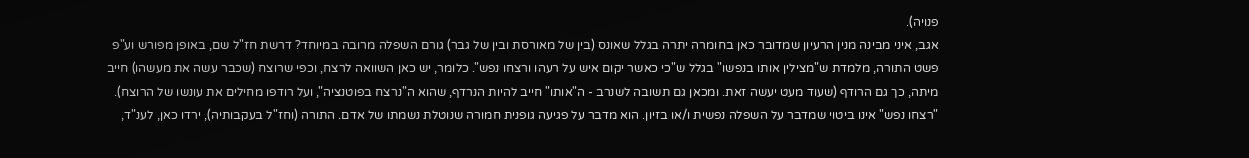פנויה).
אגב, איני מבינה מנין הרעיון שמדובר כאן בחומרה יתרה בגלל שאונס (בין של מאורסת ובין של גבר) גורם השפלה מרובה במיוחד? דרשת חז"ל שם, באופן מפורש וע"פ פשט התורה, מלמדת ש"מצילין אותו בנפשו" בגלל ש"כי כאשר יקום איש על רעהו ורצחו נפש". כלומר, יש כאן השוואה לרצח, וכפי שרוצח (שכבר עשה את מעשהו) חייב מיתה, כך גם הרודף (שעוד מעט יעשה זאת. ומכאן גם תשובה לשנרב - ה"אותו" חייב להיות הנרדף, שהוא ה"נרצח בפוטנציה", ועל רודפו מחילים את עונשו של הרוצח). "רצחו נפש" אינו ביטוי שמדבר על השפלה נפשית ו/או בזיון. הוא מדבר על פגיעה גופנית חמורה שנוטלת נשמתו של אדם. התורה (וחז"ל בעקבותיה), ירדו כאן, לענ"ד,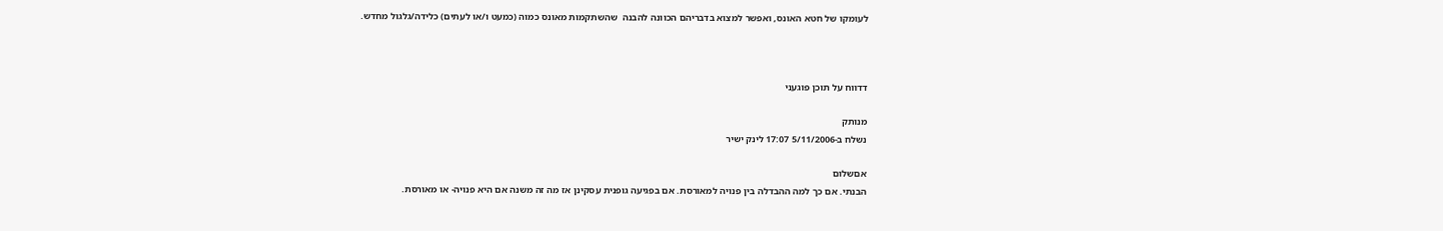לעומקו של חטא האונס, ואפשר למצוא בדבריהם הכוונה להבנה  שהשתקמות מאונס כמוה (כמעט ו/או לעתים) כלידה/גלגול מחדש.



דדווח על תוכן פוגעני

מנותק
נשלח ב-5/11/2006 17:07 לינק ישיר

אםשלום
הבנתי. אם כך למה ההבדלה בין פנויה למאורסת. אם בפגיעה גופנית עסקינן אז מה זה משנה אם היא פנויה- או מאורסת.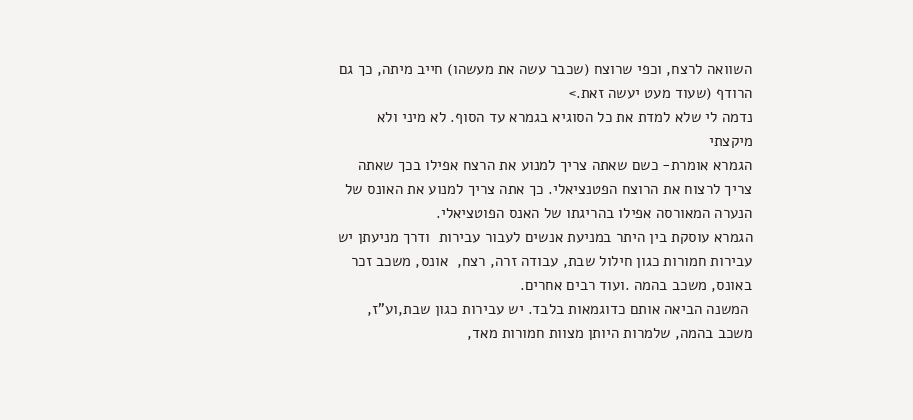השוואה לרצח, וכפי שרוצח (שכבר עשה את מעשהו) חייב מיתה, כך גם הרודף (שעוד מעט יעשה זאת.>
נדמה לי שלא למדת את כל הסוגיא בגמרא עד הסוף. לא מיני ולא מיקצתי
הגמרא אומרת- כשם שאתה צריך למנוע את הרצח אפילו בכך שאתה צריך לרצוח את הרוצח הפטנציאלי. כך אתה צריך למנוע את האונס של הנערה המאורסה אפילו בהריגתו של האנס הפוטציאלי.
הגמרא עוסקת בין היתר במניעת אנשים לעבור עבירות  ודרך מניעתן יש עבירות חמורות כגון חילול שבת, עבודה זרה, רצח,  אונס, משכב זכר באונס, משכב בהמה .ועוד רבים אחרים.
 המשנה הביאה אותם כדוגמאות בלבד. יש עבירות כגון שבת,וע"ז, משכב בהמה, שלמרות היותן מצוות חמורות מאד,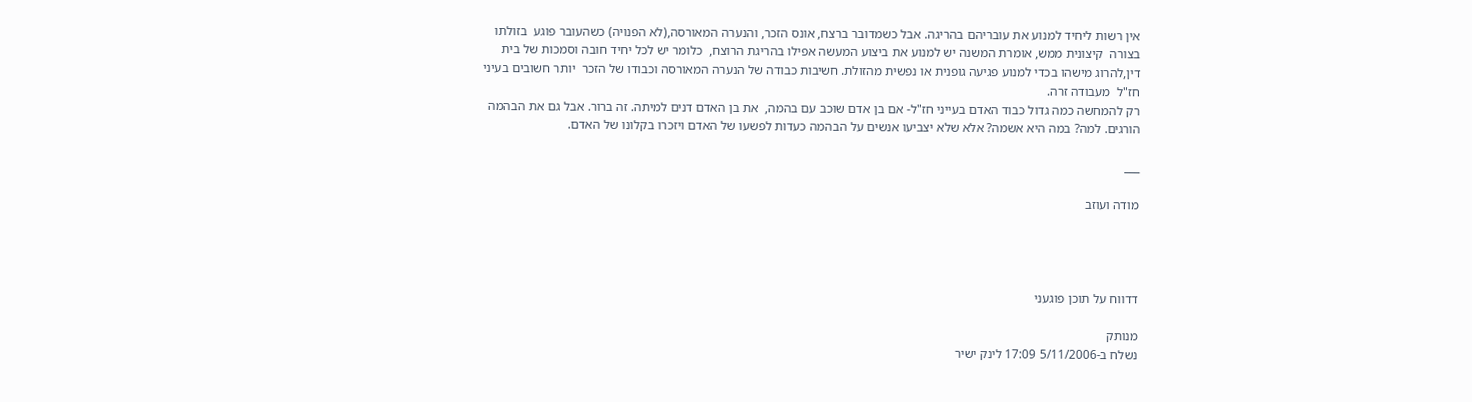אין רשות ליחיד למנוע את עובריהם בהריגה. אבל כשמדובר ברצח, אונס הזכר, והנערה המאורסה,(לא הפנויה) כשהעובר פוגע  בזולתו בצורה  קיצונית ממש, אומרת המשנה יש למנוע את ביצוע המעשה אפילו בהריגת הרוצח,  כלומר יש לכל יחיד חובה וסמכות של בית דין,להרוג מישהו בכדי למנוע פגיעה גופנית או נפשית מהזולת. חשיבות כבודה של הנערה המאורסה וכבודו של הזכר  יותר חשובים בעיני חז"ל  מעבודה זרה.
רק להמחשה כמה גדול כבוד האדם בעייני חז"ל- אם בן אדם שוכב עם בהמה,  את בן האדם דנים למיתה. זה ברור. אבל גם את הבהמה הורגים. למה? במה היא אשמה? אלא שלא יצביעו אנשים על הבהמה כעדות לפשעו של האדם ויזכרו בקלונו של האדם.

___

מודה ועוזב




דדווח על תוכן פוגעני

מנותק
נשלח ב-5/11/2006 17:09 לינק ישיר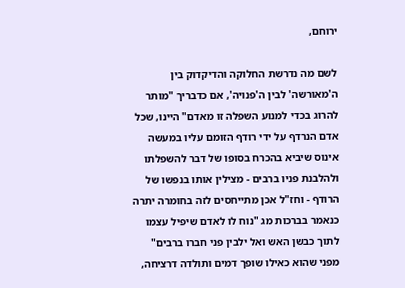ירוחם,

לשם מה נדרשת החלוקה והדיקדוק בין ה'מאורשה' לבין ה'פנויה', אם כדבריך "מותר להרוג בכדי למנוע השפלה זו מאדם" היינו, שכל אדם הנרדף על ידי רודף הזומם עליו במעשה אינוס שיביא בהכרח בסופו של דבר להשפלתו ולהלבנת פניו ברבים - מצילין אותו בנפשו של הרודף - וחז"ל אכן מתייחסים לזה בחומרה יתרה כנאמר בברכות מג "נוח לו לאדם שיפיל עצמו לתוך כבשן האש ואל ילבין פני חברו ברבים" מפני שהוא כאילו שופך דמים ותולדה דרציחה,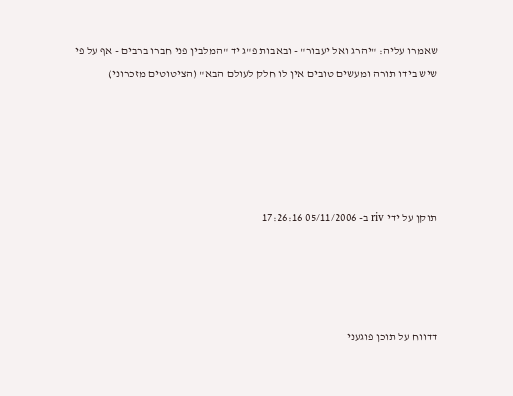שאמרו עליה: "יהרג ואל יעבור" - ובאבות פ"ג יד "המלבין פני חברו ברבים - אף על פי שיש בידו תורה ומעשים טובים אין לו חלק לעולם הבא" (הציטוטים מזכרוני)





תוקן על ידי riv ב- 05/11/2006 17:26:16




דדווח על תוכן פוגעני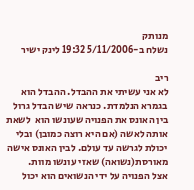מנותק
נשלח ב-5/11/2006 19:32 לינק ישיר

ריב
לא אני עשיתי את ההבדל. ההבדל הוא בגמרא הנלמדת. כנראה שיש הבדל גרול
בין האונס את הפנויה שעונשו הוא  לשאת אותה לאשה (אם היא רוצה כמובן) ובלי
יכולת לגרשה עד עולם. לבין האונס אישה מאורסת(נשואה) שאזי עונשו מוות.
אצל הפנויה על ידי הנשואים הוא יכול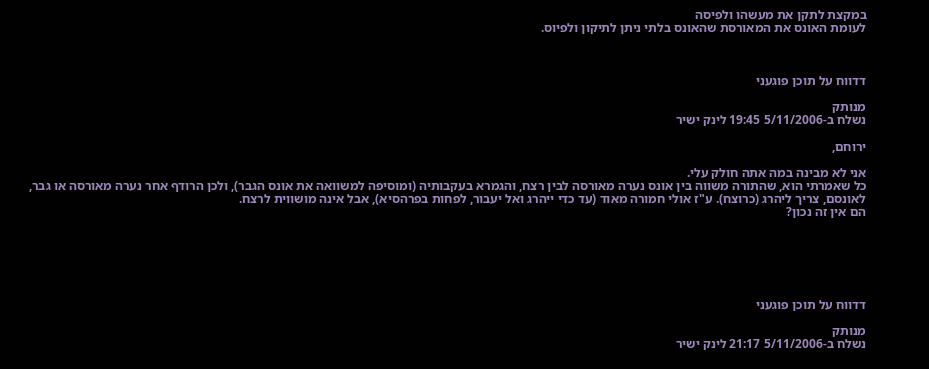במקצת לתקן את מעשהו ולפיסה
לעומת האונס את המאורסת שהאונס בלתי ניתן לתיקון ולפיוס.



דדווח על תוכן פוגעני

מנותק
נשלח ב-5/11/2006 19:45 לינק ישיר

ירוחם,

אני לא מבינה במה אתה חולק עלי.
כל שאמרתי הוא, שהתורה משווה בין אונס נערה מאורסה לבין רצח, והגמרא בעקבותיה (ומוסיפה למשוואה את אונס הגבר), ולכן הרודף אחר נערה מאורסה או גבר, לאונסם, צריך ליהרג (כרוצח). ע"ז אולי חמורה מאוד (עד כדי ייהרג ואל יעבור, לפחות בפרהסיא), אבל אינה מושווית לרצח.
הם אין זה נכון?






דדווח על תוכן פוגעני

מנותק
נשלח ב-5/11/2006 21:17 לינק ישיר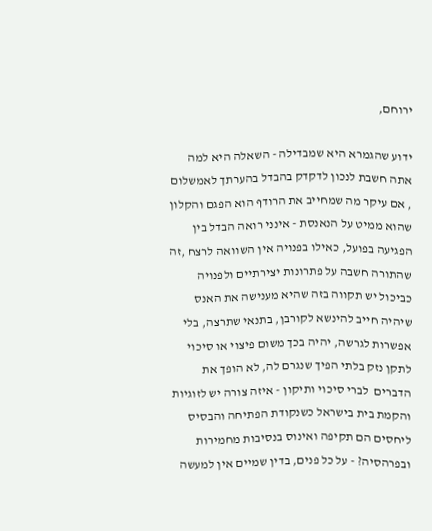ירוחם,

ידוע שהגמרא היא שמבדילה - השאלה היא למה אתה חשבת לנכון לדקדק בהבדל בהערתך לאמשלום , אם עיקר מה שמחייב את הרודף הוא הפגם והקלון שהוא ממיט על הנאנסת - אינני רואה הבדל בין הפגיעה בפועל, כאילו בפנויה אין השוואה לרצח ,זה שהתורה חשבה על פתרונות יצירתיים ולפנויה כביכול יש תקווה בזה שהיא מענישה את האנס  שיהיה חייב להינשא לקורבן, בתנאי שתרצה, בלי אפשרות לגרשה, יהיה בכך משום פיצוי או סיכוי לתקן נזק בלתי הפיך שנגרם לה, לא הופך את הדברים  לברי סיכוי ותיקון - איזה צורה יש לזוגיות והקמת בית בישראל כשנקודת הפתיחה והבסיס ליחסים הם תקיפה ואינוס בנסיבות מחמירות ובפרהסיה? - על כל פנים, בדין שמיים אין למעשה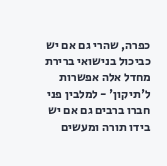כפרה, שהרי גם אם יש כביכול בנישואי ברירת מחדל אלה אפשרות ל'תיקון' - למלבין פני חברו ברבים גם אם יש בידו תורה ומעשים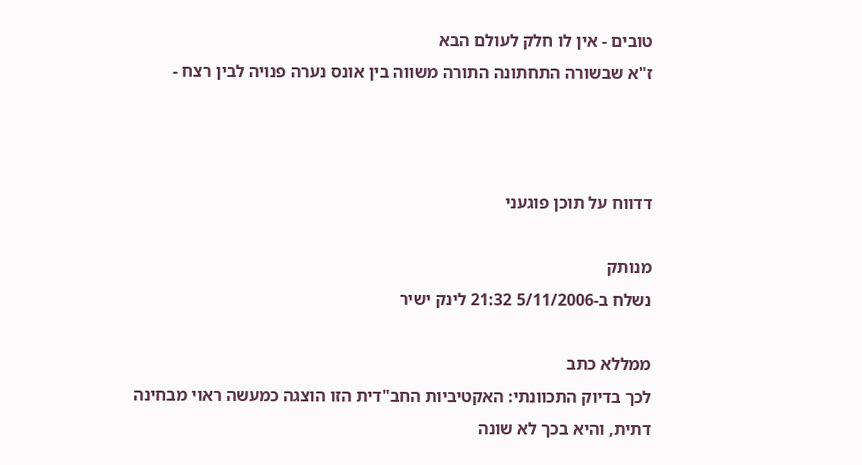טובים - אין לו חלק לעולם הבא
ז"א שבשורה התחתונה התורה משווה בין אונס נערה פנויה לבין רצח -



דדווח על תוכן פוגעני

מנותק
נשלח ב-5/11/2006 21:32 לינק ישיר

ממללא כתב
לכך בדיוק התכוונתי: האקטיביות החב"דית הזו הוצגה כמעשה ראוי מבחינה דתית, והיא בכך לא שונה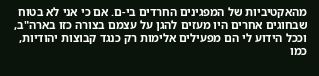מהאקטיביות של המפגינים החרדים בי-ם. אם כי אני לא בטוח שבחוגים אחרים היו מעזים להגן על עצמם בצורה כזו בארה"ב, וככל הידוע לי הם מפעילים אלימות רק כנגד קבוצות יהודיות, כמו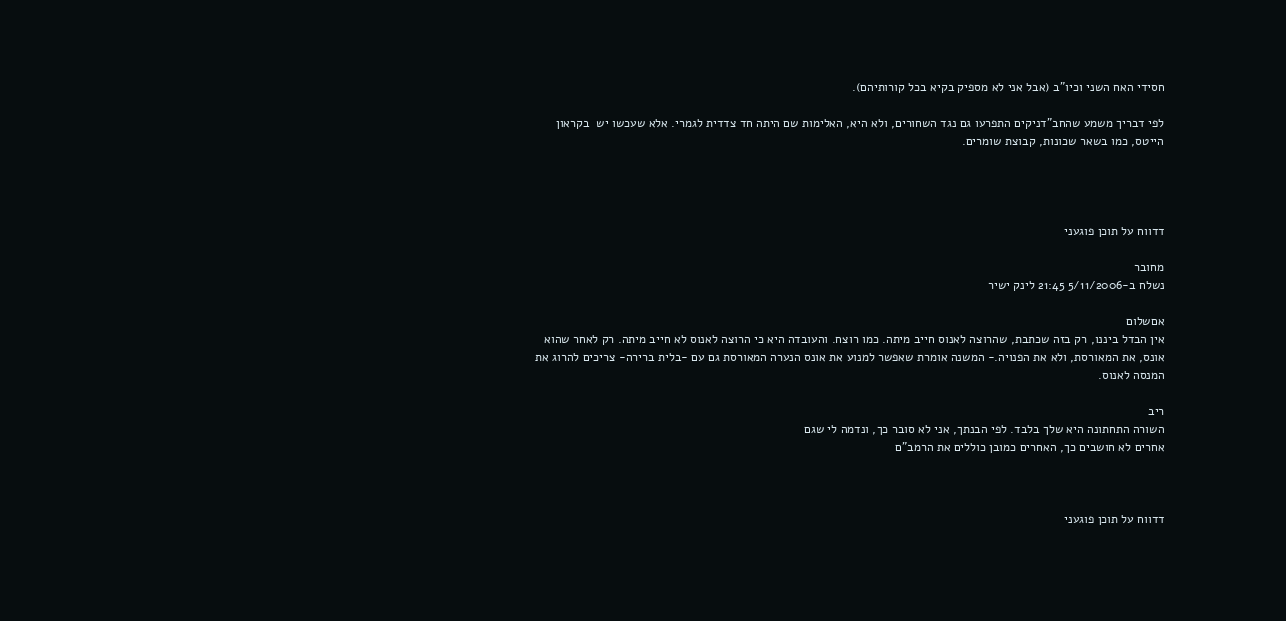חסידי האח השני וכיו"ב (אבל אני לא מספיק בקיא בכל קורותיהם).

לפי דבריך משמע שהחב"דניקים התפרעו גם נגד השחורים, ולא היא, האלימות שם היתה חד צדדית לגמרי. אלא שעכשו יש  בקראון הייטס, כמו בשאר שכונות, קבוצת שומרים.




דדווח על תוכן פוגעני

מחובר
נשלח ב-5/11/2006 21:45 לינק ישיר

אםשלום
אין הבדל ביננו, רק בזה שכתבת, שהרוצה לאנוס חייב מיתה. כמו רוצח. והעובדה היא כי הרוצה לאנוס לא חייב מיתה. רק לאחר שהוא אונס, את המאורסת, ולא את הפנויה.- המשנה אומרת שאפשר למנוע את אונס הנערה המאורסת גם עם -בלית ברירה- צריכים להרוג את המנסה לאנוס.

ריב
השורה התחתונה היא שלך בלבד. לפי הבנתך, אני לא סובר כך, ונדמה לי שגם
אחרים לא חושבים כך, האחרים כמובן כוללים את הרמב"ם



דדווח על תוכן פוגעני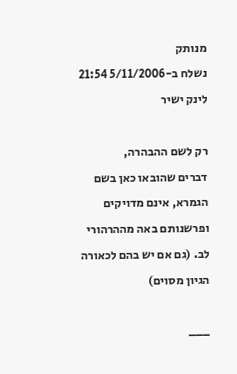מנותק
נשלח ב-5/11/2006 21:54 לינק ישיר

רק לשם ההבהרה,
דברים שהובאו כאן בשם הגמרא, אינם מדויקים ופרשנותם באה מההרהורי לב. (גם אם יש בהם לכאורה הגיון מסוים)

___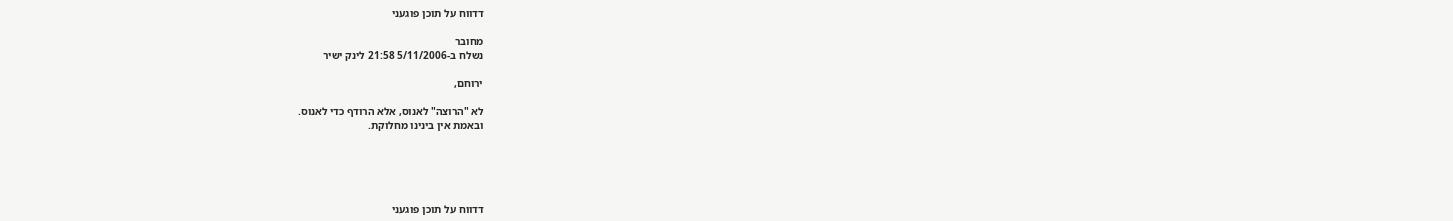דדווח על תוכן פוגעני

מחובר
נשלח ב-5/11/2006 21:58 לינק ישיר

ירוחם,

לא "הרוצה" לאנוס, אלא הרודף כדי לאנוס.
ובאמת אין בינינו מחלוקת.





דדווח על תוכן פוגעני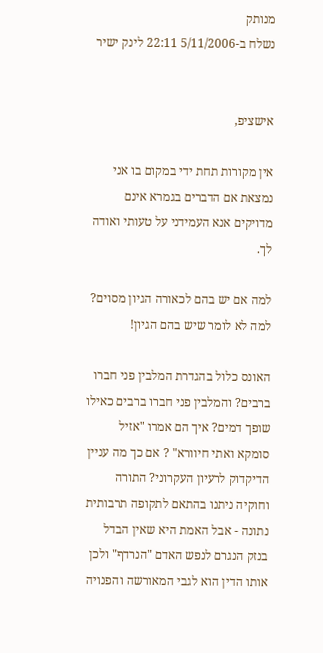מנותק
נשלח ב-5/11/2006 22:11 לינק ישיר


אישציפ,

אין מקורות תחת ידי במקום בו אני נמצאת אם הדברים בגמרא אינם מדויקים אנא העמידני על טעותי ואודה לך.

למה אם יש בהם לכאורה הגיון מסוים? למה לא לומר שיש בהם הגיון!

האונס כלול בהגדרת המלבין פני חברו ברבים? והמלבין פני חברו ברבים כאילו שופך דמים? איך הם אמרו "אזיל סומקא ואתי חיוורא" ? אם כך מה עניין הדיקדוק לרעיון העקרוני? התורה וחוקיה ניתנו בהתאם לתקופה תרבותית נתונה - אבל האמת היא שאין הבדל בנזק הנגרם לנפש האדם "הנרדף" ולכן  אותו הדין הוא לגבי המאורשה והפנויה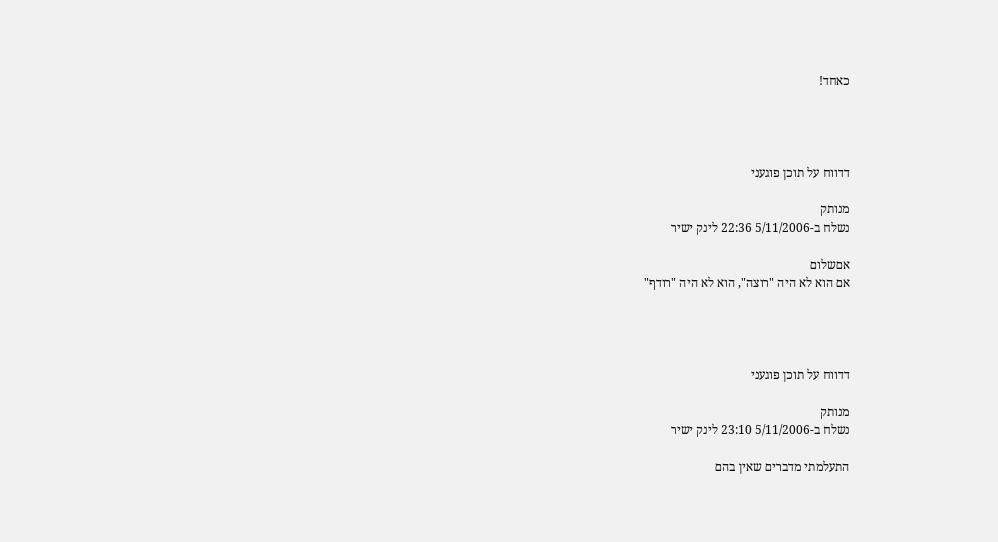כאחד!




דדווח על תוכן פוגעני

מנותק
נשלח ב-5/11/2006 22:36 לינק ישיר

אםשלום
אם הוא לא היה "רוצה", הוא לא היה "רודף"




דדווח על תוכן פוגעני

מנותק
נשלח ב-5/11/2006 23:10 לינק ישיר

התעלמתי מדברים שאין בהם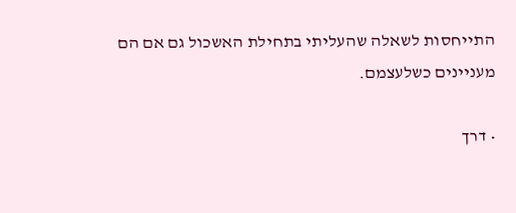התייחסות לשאלה שהעליתי בתחילת האשכול גם אם הם מעניינים כשלעצמם.

• דרך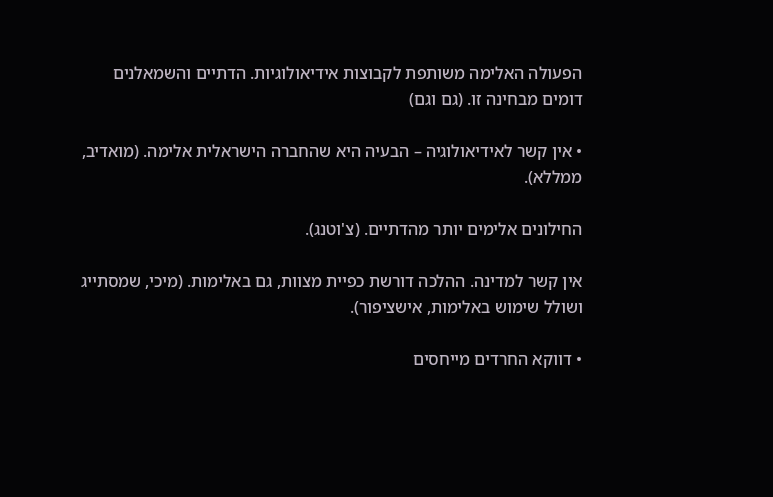הפעולה האלימה משותפת לקבוצות אידיאולוגיות. הדתיים והשמאלנים דומים מבחינה זו. (גם וגם)

• אין קשר לאידיאולוגיה – הבעיה היא שהחברה הישראלית אלימה. (מואדיב, ממללא).

החילונים אלימים יותר מהדתיים. (צ'וטנג).

אין קשר למדינה. ההלכה דורשת כפיית מצוות, גם באלימות. (מיכי, שמסתייג ושולל שימוש באלימות, אישציפור).

• דווקא החרדים מייחסים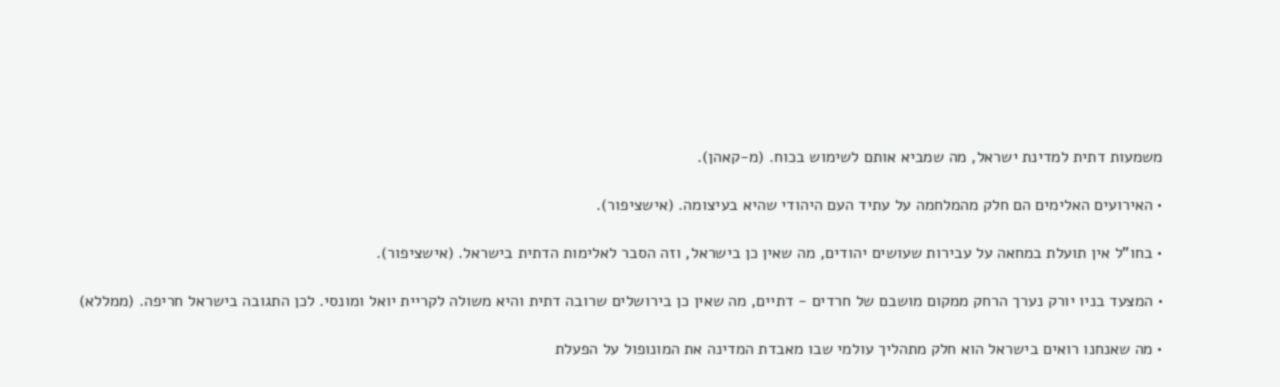משמעות דתית למדינת ישראל, מה שמביא אותם לשימוש בכוח. (מ-קאהן).

• האירועים האלימים הם חלק מהמלחמה על עתיד העם היהודי שהיא בעיצומה. (אישציפור).

• בחו"ל אין תועלת במחאה על עבירות שעושים יהודים, מה שאין כן בישראל, וזה הסבר לאלימות הדתית בישראל. (אישציפור).

• המצעד בניו יורק נערך הרחק ממקום מושבם של חרדים - דתיים, מה שאין כן בירושלים שרובה דתית והיא משולה לקריית יואל ומונסי. לכן התגובה בישראל חריפה. (ממללא)

• מה שאנחנו רואים בישראל הוא חלק מתהליך עולמי שבו מאבדת המדינה את המונופול על הפעלת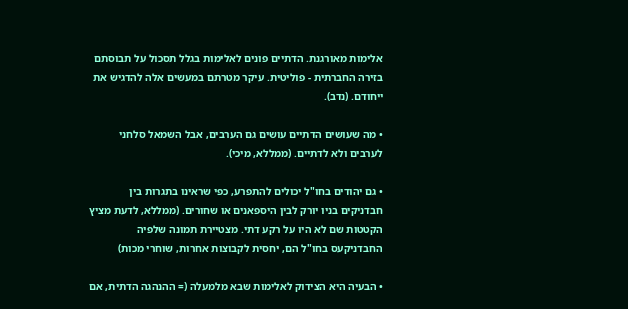אלימות מאורגנת. הדתיים פונים לאלימות בגלל תסכול על תבוסתם בזירה החברתית - פוליטית. עיקר מטרתם במעשים אלה להדגיש את ייחודם. (נדב).

• מה שעושים הדתיים עושים גם הערבים, אבל השמאל סלחני לערבים ולא לדתיים. (ממללא, מיכי).

• גם יהודים בחו"ל יכולים להתפרע, כפי שראינו בתגרות בין חבדניקים בניו יורק לבין היספאנים או שחורים. (ממללא, לדעת מציץ הקטטות שם לא היו על רקע דתי. מצטיירת תמונה שלפיה החבדניקעס בחו"ל הם, יחסית לקבוצות אחרות, שוחרי מכות)

• הבעיה היא הצידוק לאלימות שבא מלמעלה (= ההנהגה הדתית, אם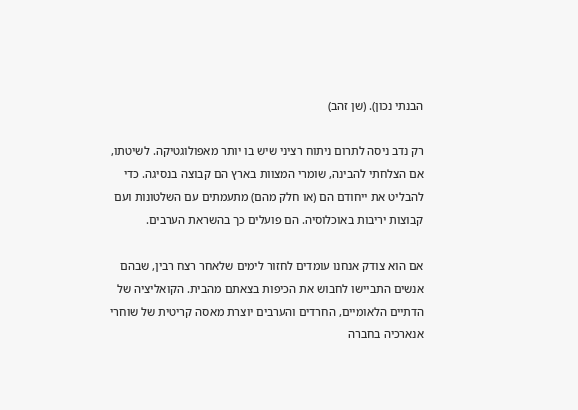הבנתי נכון). (שן זהב)

רק נדב ניסה לתרום ניתוח רציני שיש בו יותר מאפולוגטיקה. לשיטתו, אם הצלחתי להבינה, שומרי המצוות בארץ הם קבוצה בנסיגה. כדי להבליט את ייחודם הם (או חלק מהם) מתעמתים עם השלטונות ועם קבוצות יריבות באוכלוסיה. הם פועלים כך בהשראת הערבים.

אם הוא צודק אנחנו עומדים לחזור לימים שלאחר רצח רבין, שבהם אנשים התביישו לחבוש את הכיפות בצאתם מהבית. הקואליציה של הדתיים הלאומיים, החרדים והערבים יוצרת מאסה קריטית של שוחרי אנארכיה בחברה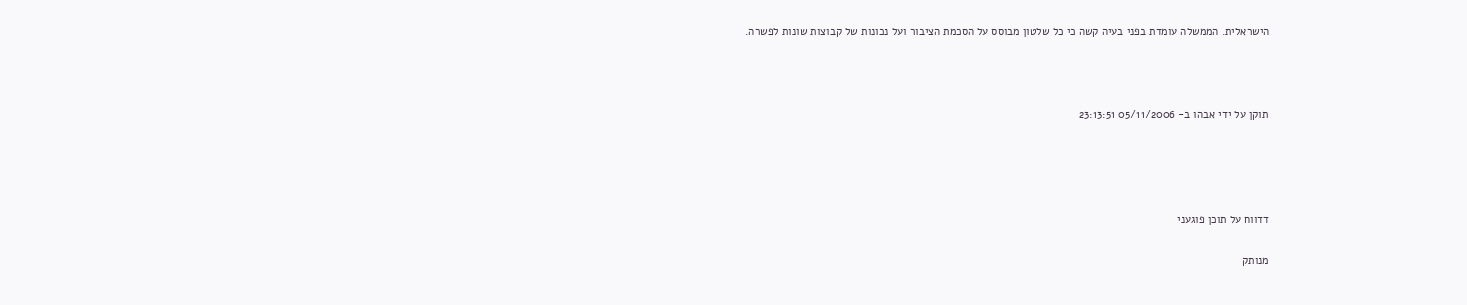הישראלית. הממשלה עומדת בפני בעיה קשה כי כל שלטון מבוסס על הסכמת הציבור ועל נכונות של קבוצות שונות לפשרה.



תוקן על ידי אבהו ב- 05/11/2006 23:13:51




דדווח על תוכן פוגעני

מנותק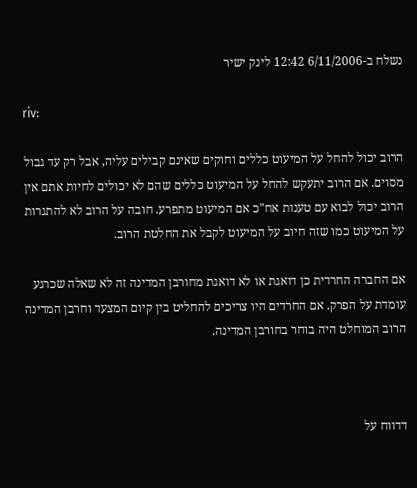נשלח ב-6/11/2006 12:42 לינק ישיר

riv:

הרוב יכול להחל על המיעוט כללים וחוקים שאינם קבילים עליה, אבל רק עד גבול מסוים. אם הרוב יתעקש להחל על המיעוט כללים שהם לא יכולים לחיות אתם אין הרוב יכול לבוא עם טענות אח"כ אם המיעוט מתפרע. חובה על הרוב לא להתגרות על המיעוט כמו שזה חיוב על המיעוט לקבל את החלטת הרוב.

אם החברה החרדית כן דואגת או לא דואגת מחורבן המדינה זה לא שאלה שכרגע עומדת על הפרק. אם החרדים היו צריכים להחליט בין קיום המצעד וחרבן המדינה הרוב המוחלט היה בוחר בחורבן המדינה.



דדווח על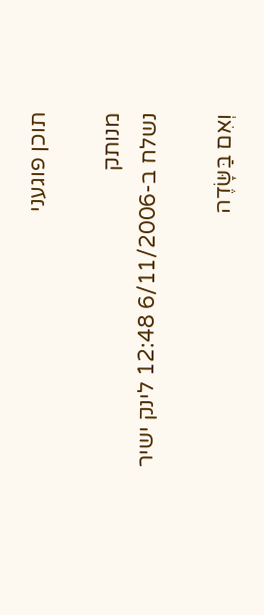תוכן פוגעני

מנותק
נשלח ב-6/11/2006 12:48 לינק ישיר

וְאִם בַּשָּׂדֶה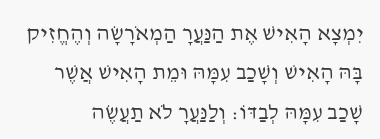יִמְצָא הָאִישׁ אֶת הַנַּעֲרָ הַמְאֹרָשָׂה וְהֶחֱזִיק בָּהּ הָאִישׁ וְשָׁכַב עִמָּהּ וּמֵת הָאִישׁ אֲשֶׁר שָׁכַב עִמָּהּ לְבַדּוֹ: וְלַנַּעֲרָ לֹא תַעֲשֶׂה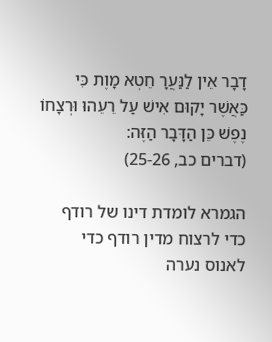דָבָר אֵין לַנַּעֲרָ חֵטְא מָוֶת כִּי כַּאֲשֶׁר יָקוּם אִישׁ עַל רֵעֵהוּ וּרְצָחוֹ נֶפֶשׁ כֵּן הַדָּבָר הַזֶּה:
(דברים כב, 25-26)

הגמרא לומדת דינו של רודף כדי לרצוח מדין רודף כדי לאנוס נערה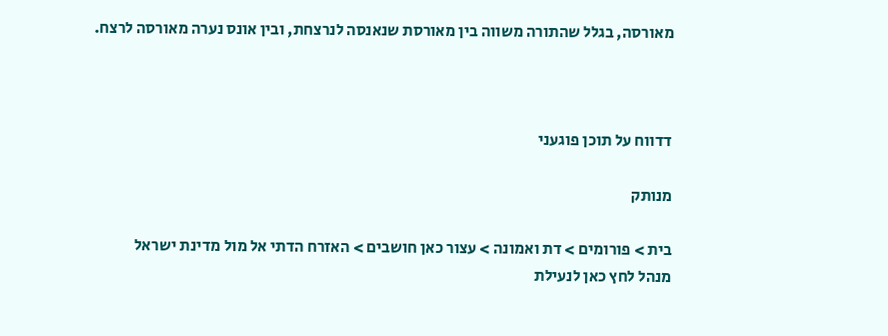מאורסה, בגלל שהתורה משווה בין מאורסת שנאנסה לנרצחת, ובין אונס נערה מאורסה לרצח.



דדווח על תוכן פוגעני

מנותק

בית > פורומים > דת ואמונה > עצור כאן חושבים > האזרח הדתי אל מול מדינת ישראל
מנהל לחץ כאן לנעילת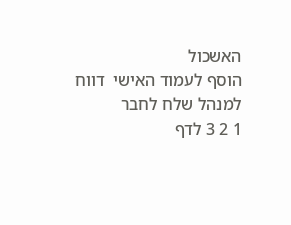האשכול
הוסף לעמוד האישי  דווח למנהל שלח לחבר
1 2 3 לדף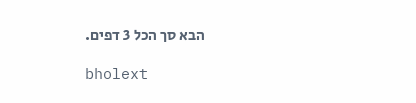הבא סך הכל 3 דפים.

bholext